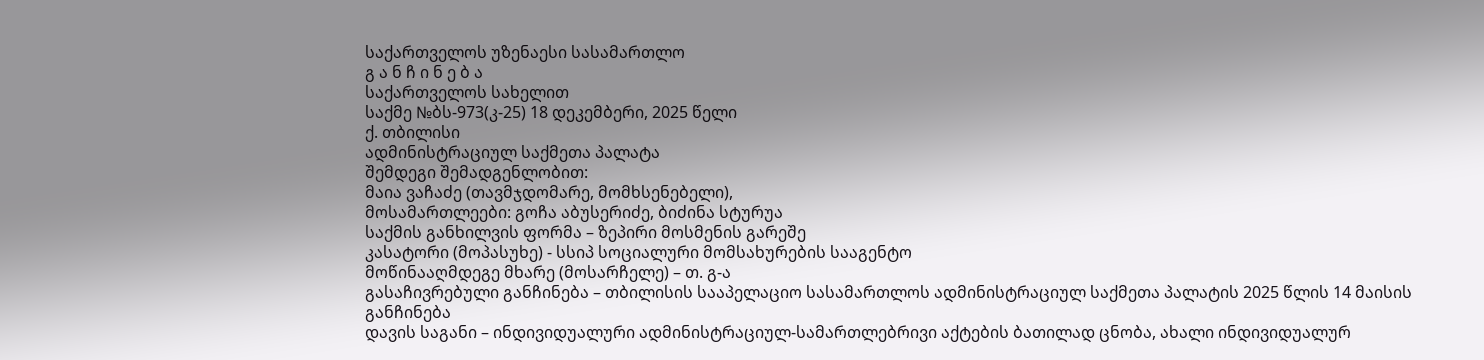საქართველოს უზენაესი სასამართლო
გ ა ნ ჩ ი ნ ე ბ ა
საქართველოს სახელით
საქმე №ბს-973(კ-25) 18 დეკემბერი, 2025 წელი
ქ. თბილისი
ადმინისტრაციულ საქმეთა პალატა
შემდეგი შემადგენლობით:
მაია ვაჩაძე (თავმჯდომარე, მომხსენებელი),
მოსამართლეები: გოჩა აბუსერიძე, ბიძინა სტურუა
საქმის განხილვის ფორმა – ზეპირი მოსმენის გარეშე
კასატორი (მოპასუხე) - სსიპ სოციალური მომსახურების სააგენტო
მოწინააღმდეგე მხარე (მოსარჩელე) – თ. გ-ა
გასაჩივრებული განჩინება – თბილისის სააპელაციო სასამართლოს ადმინისტრაციულ საქმეთა პალატის 2025 წლის 14 მაისის განჩინება
დავის საგანი – ინდივიდუალური ადმინისტრაციულ-სამართლებრივი აქტების ბათილად ცნობა, ახალი ინდივიდუალურ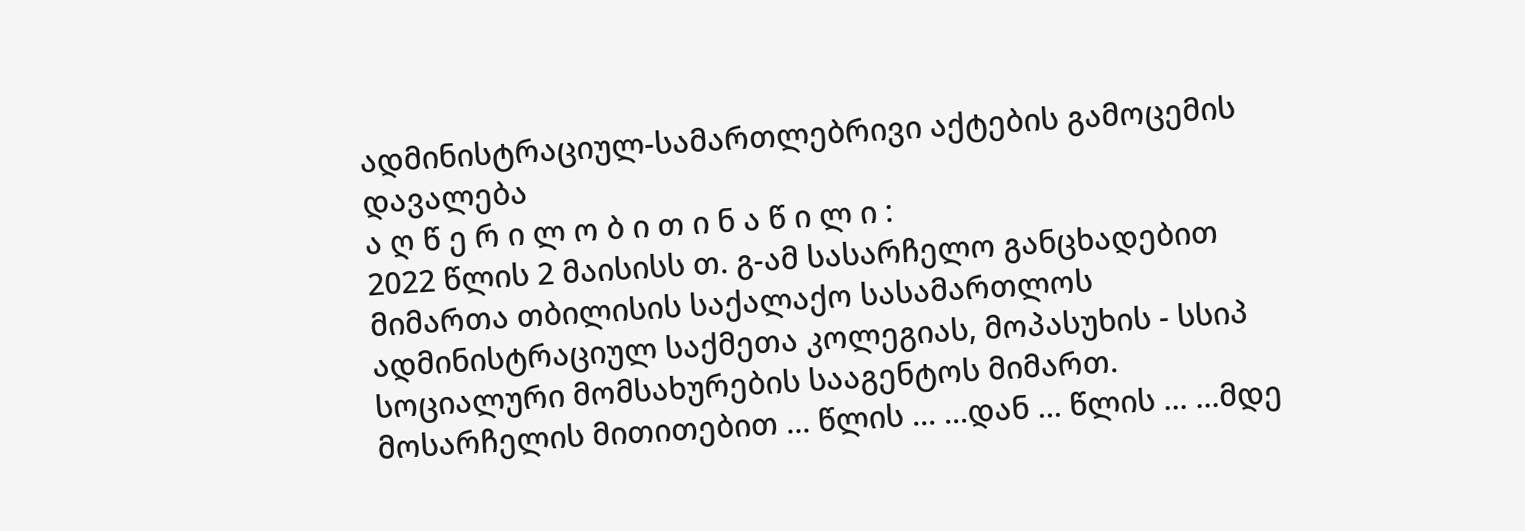ადმინისტრაციულ-სამართლებრივი აქტების გამოცემის დავალება
ა ღ წ ე რ ი ლ ო ბ ი თ ი ნ ა წ ი ლ ი :
2022 წლის 2 მაისისს თ. გ-ამ სასარჩელო განცხადებით მიმართა თბილისის საქალაქო სასამართლოს ადმინისტრაციულ საქმეთა კოლეგიას, მოპასუხის - სსიპ სოციალური მომსახურების სააგენტოს მიმართ.
მოსარჩელის მითითებით ... წლის ... ...დან ... წლის ... ...მდე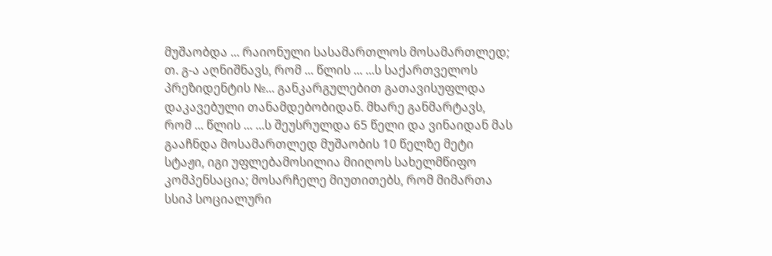მუშაობდა ... რაიონული სასამართლოს მოსამართლედ; თ. გ-ა აღნიშნავს, რომ ... წლის ... ...ს საქართველოს პრეზიდენტის №... განკარგულებით გათავისუფლდა დაკავებული თანამდებობიდან. მხარე განმარტავს, რომ ... წლის ... ...ს შეუსრულდა 65 წელი და ვინაიდან მას გააჩნდა მოსამართლედ მუშაობის 10 წელზე მეტი სტაჟი, იგი უფლებამოსილია მიიღოს სახელმწიფო კომპენსაცია; მოსარჩელე მიუთითებს, რომ მიმართა სსიპ სოციალური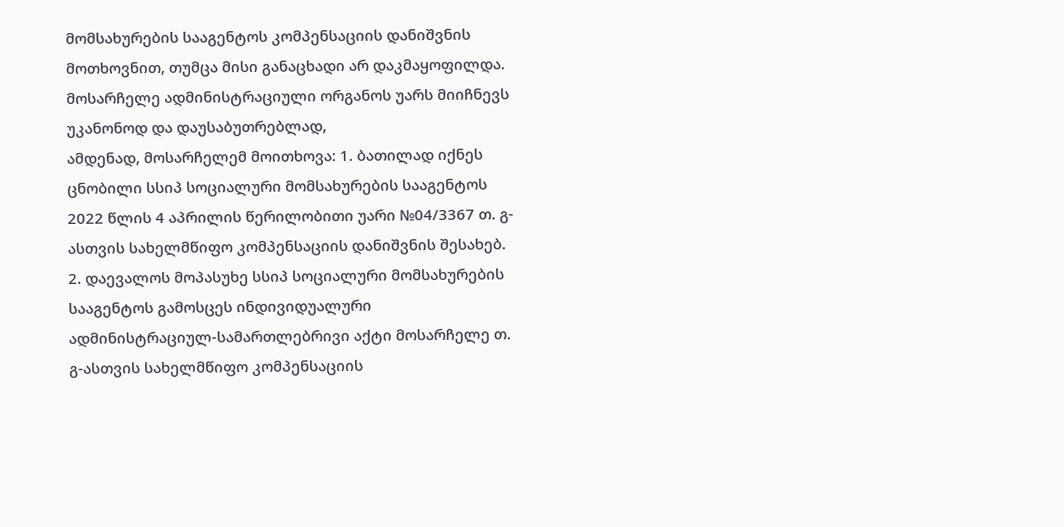მომსახურების სააგენტოს კომპენსაციის დანიშვნის მოთხოვნით, თუმცა მისი განაცხადი არ დაკმაყოფილდა. მოსარჩელე ადმინისტრაციული ორგანოს უარს მიიჩნევს უკანონოდ და დაუსაბუთრებლად,
ამდენად, მოსარჩელემ მოითხოვა: 1. ბათილად იქნეს ცნობილი სსიპ სოციალური მომსახურების სააგენტოს 2022 წლის 4 აპრილის წერილობითი უარი №04/3367 თ. გ-ასთვის სახელმწიფო კომპენსაციის დანიშვნის შესახებ. 2. დაევალოს მოპასუხე სსიპ სოციალური მომსახურების სააგენტოს გამოსცეს ინდივიდუალური ადმინისტრაციულ-სამართლებრივი აქტი მოსარჩელე თ. გ-ასთვის სახელმწიფო კომპენსაციის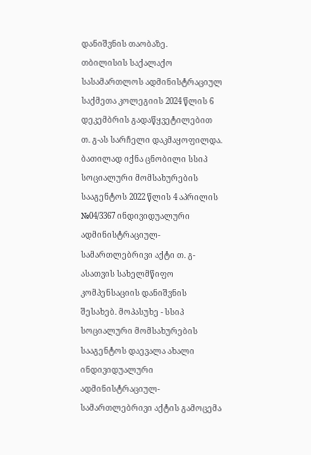დანიშვნის თაობაზე.
თბილისის საქალაქო სასამართლოს ადმინისტრაციულ საქმეთა კოლეგიის 2024 წლის 6 დეკემბრის გადაწყვეტილებით თ. გ-ას სარჩელი დაკმაყოფილდა. ბათილად იქნა ცნობილი სსიპ სოციალური მომსახურების სააგენტოს 2022 წლის 4 აპრილის №04/3367 ინდივიდუალური ადმინისტრაციულ-სამართლებრივი აქტი თ. გ-ასათვის სახელმწიფო კომპენსაციის დანიშვნის შესახებ. მოპასუხე - სსიპ სოციალური მომსახურების სააგენტოს დაევალა ახალი ინდივიდუალური ადმინისტრაციულ-სამართლებრივი აქტის გამოცემა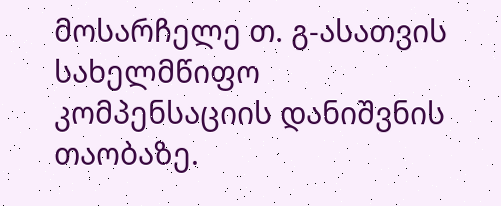მოსარჩელე თ. გ-ასათვის სახელმწიფო კომპენსაციის დანიშვნის თაობაზე.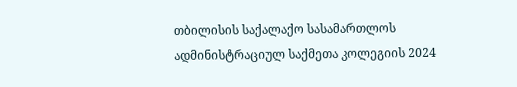თბილისის საქალაქო სასამართლოს ადმინისტრაციულ საქმეთა კოლეგიის 2024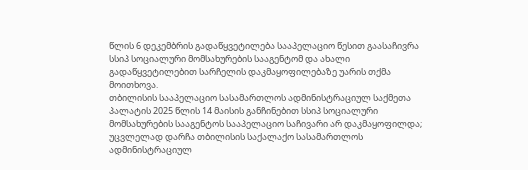წლის 6 დეკემბრის გადაწყვეტილება სააპელაციო წესით გაასაჩივრა სსიპ სოციალური მომსახურების სააგენტომ და ახალი გადაწყვეტილებით სარჩელის დაკმაყოფილებაზე უარის თქმა მოითხოვა.
თბილისის სააპელაციო სასამართლოს ადმინისტრაციულ საქმეთა პალატის 2025 წლის 14 მაისის განჩინებით სსიპ სოციალური მომსახურების სააგენტოს სააპელაციო საჩივარი არ დაკმაყოფილდა; უცვლელად დარჩა თბილისის საქალაქო სასამართლოს ადმინისტრაციულ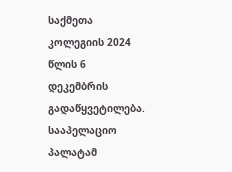საქმეთა კოლეგიის 2024 წლის 6 დეკემბრის გადაწყვეტილება.
სააპელაციო პალატამ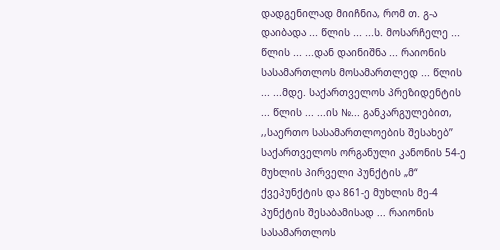დადგენილად მიიჩნია, რომ თ. გ-ა დაიბადა ... წლის ... ...ს. მოსარჩელე ... წლის ... ...დან დაინიშნა ... რაიონის სასამართლოს მოსამართლედ ... წლის ... ...მდე. საქართველოს პრეზიდენტის ... წლის ... ...ის №... განკარგულებით, ,,საერთო სასამართლოების შესახებ’’ საქართველოს ორგანული კანონის 54-ე მუხლის პირველი პუნქტის „მ“ ქვეპუნქტის და 861-ე მუხლის მე-4 პუნქტის შესაბამისად ... რაიონის სასამართლოს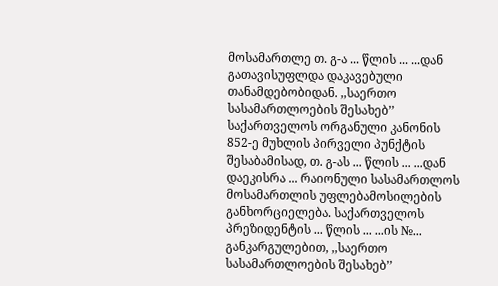მოსამართლე თ. გ-ა ... წლის ... ...დან გათავისუფლდა დაკავებული თანამდებობიდან. ,,საერთო სასამართლოების შესახებ’’ საქართველოს ორგანული კანონის 852-ე მუხლის პირველი პუნქტის შესაბამისად, თ. გ-ას ... წლის ... ...დან დაეკისრა ... რაიონული სასამართლოს მოსამართლის უფლებამოსილების განხორციელება. საქართველოს პრეზიდენტის ... წლის ... ...ის №... განკარგულებით, ,,საერთო სასამართლოების შესახებ’’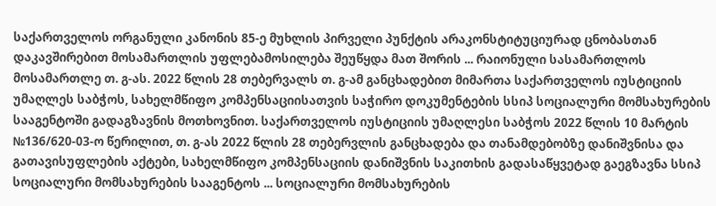საქართველოს ორგანული კანონის 85-ე მუხლის პირველი პუნქტის არაკონსტიტუციურად ცნობასთან დაკავშირებით მოსამართლის უფლებამოსილება შეუწყდა მათ შორის ... რაიონული სასამართლოს მოსამართლე თ. გ-ას. 2022 წლის 28 თებერვალს თ. გ-ამ განცხადებით მიმართა საქართველოს იუსტიციის უმაღლეს საბჭოს, სახელმწიფო კომპენსაციისათვის საჭირო დოკუმენტების სსიპ სოციალური მომსახურების სააგენტოში გადაგზავნის მოთხოვნით. საქართველოს იუსტიციის უმაღლესი საბჭოს 2022 წლის 10 მარტის №136/620-03-ო წერილით, თ. გ-ას 2022 წლის 28 თებერვლის განცხადება და თანამდებობზე დანიშვნისა და გათავისუფლების აქტები, სახელმწიფო კომპენსაციის დანიშვნის საკითხის გადასაწყვეტად გაეგზავნა სსიპ სოციალური მომსახურების სააგენტოს ... სოციალური მომსახურების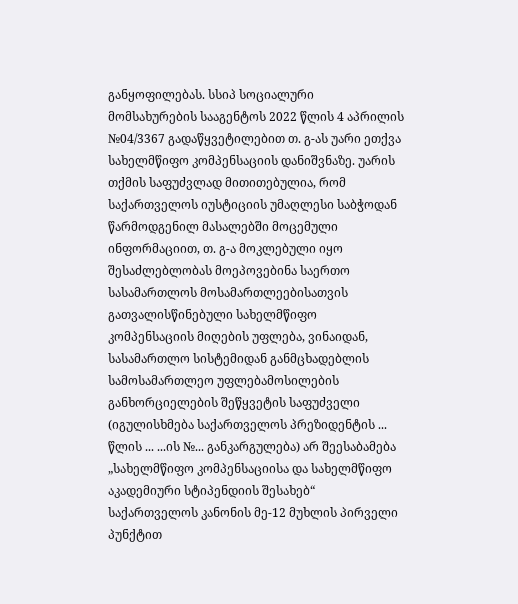განყოფილებას. სსიპ სოციალური მომსახურების სააგენტოს 2022 წლის 4 აპრილის №04/3367 გადაწყვეტილებით თ. გ-ას უარი ეთქვა სახელმწიფო კომპენსაციის დანიშვნაზე. უარის თქმის საფუძვლად მითითებულია, რომ საქართველოს იუსტიციის უმაღლესი საბჭოდან წარმოდგენილ მასალებში მოცემული ინფორმაციით, თ. გ-ა მოკლებული იყო შესაძლებლობას მოეპოვებინა საერთო სასამართლოს მოსამართლეებისათვის გათვალისწინებული სახელმწიფო კომპენსაციის მიღების უფლება, ვინაიდან, სასამართლო სისტემიდან განმცხადებლის სამოსამართლეო უფლებამოსილების განხორციელების შეწყვეტის საფუძველი (იგულისხმება საქართველოს პრეზიდენტის ... წლის ... ...ის №... განკარგულება) არ შეესაბამება „სახელმწიფო კომპენსაციისა და სახელმწიფო აკადემიური სტიპენდიის შესახებ“ საქართველოს კანონის მე-12 მუხლის პირველი პუნქტით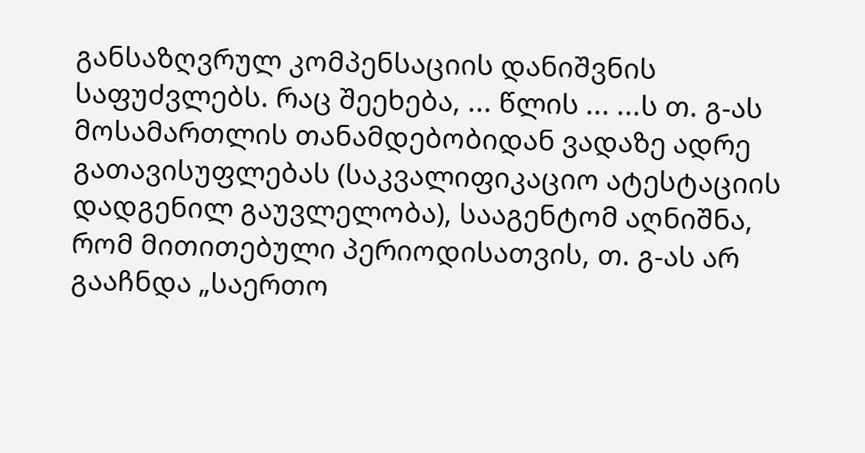განსაზღვრულ კომპენსაციის დანიშვნის საფუძვლებს. რაც შეეხება, ... წლის ... ...ს თ. გ-ას მოსამართლის თანამდებობიდან ვადაზე ადრე გათავისუფლებას (საკვალიფიკაციო ატესტაციის დადგენილ გაუვლელობა), სააგენტომ აღნიშნა, რომ მითითებული პერიოდისათვის, თ. გ-ას არ გააჩნდა „საერთო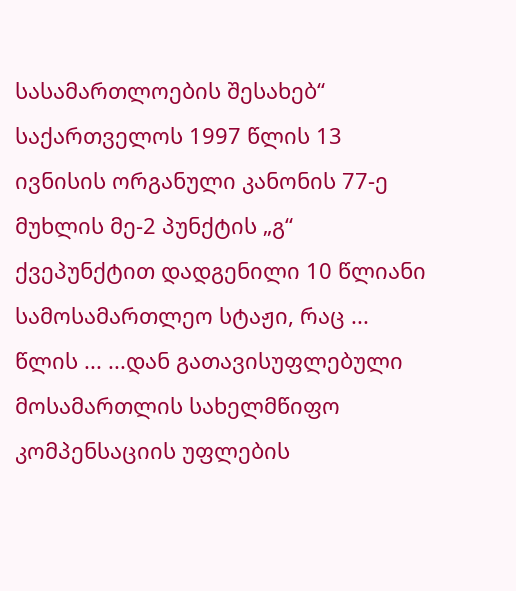სასამართლოების შესახებ“ საქართველოს 1997 წლის 13 ივნისის ორგანული კანონის 77-ე მუხლის მე-2 პუნქტის „გ“ ქვეპუნქტით დადგენილი 10 წლიანი სამოსამართლეო სტაჟი, რაც ... წლის ... ...დან გათავისუფლებული მოსამართლის სახელმწიფო კომპენსაციის უფლების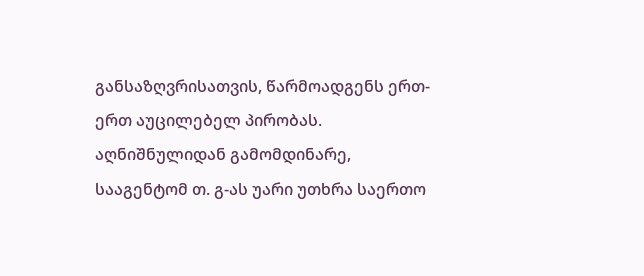განსაზღვრისათვის, წარმოადგენს ერთ-ერთ აუცილებელ პირობას. აღნიშნულიდან გამომდინარე, სააგენტომ თ. გ-ას უარი უთხრა საერთო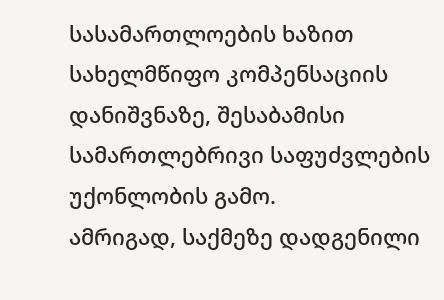სასამართლოების ხაზით სახელმწიფო კომპენსაციის დანიშვნაზე, შესაბამისი სამართლებრივი საფუძვლების უქონლობის გამო.
ამრიგად, საქმეზე დადგენილი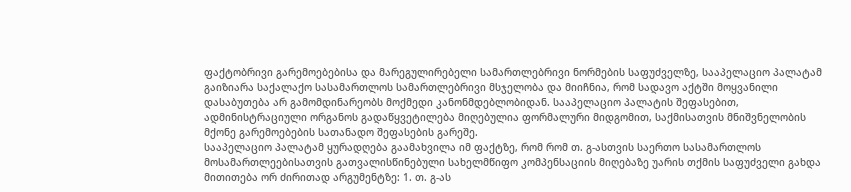ფაქტობრივი გარემოებებისა და მარეგულირებელი სამართლებრივი ნორმების საფუძველზე, სააპელაციო პალატამ გაიზიარა საქალაქო სასამართლოს სამართლებრივი მსჯელობა და მიიჩნია, რომ სადავო აქტში მოყვანილი დასაბუთება არ გამომდინარეობს მოქმედი კანონმდებლობიდან. სააპელაციო პალატის შეფასებით, ადმინისტრაციული ორგანოს გადაწყვეტილება მიღებულია ფორმალური მიდგომით, საქმისათვის მნიშვნელობის მქონე გარემოებების სათანადო შეფასების გარეშე.
სააპელაციო პალატამ ყურადღება გაამახვილა იმ ფაქტზე, რომ რომ თ. გ-ასთვის საერთო სასამართლოს მოსამართლეებისათვის გათვალისწინებული სახელმწიფო კომპენსაციის მიღებაზე უარის თქმის საფუძველი გახდა მითითება ორ ძირითად არგუმენტზე: 1. თ. გ-ას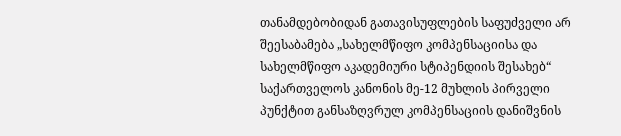თანამდებობიდან გათავისუფლების საფუძველი არ შეესაბამება „სახელმწიფო კომპენსაციისა და სახელმწიფო აკადემიური სტიპენდიის შესახებ“ საქართველოს კანონის მე-12 მუხლის პირველი პუნქტით განსაზღვრულ კომპენსაციის დანიშვნის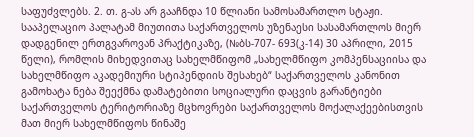საფუძვლებს. 2. თ. გ-ას არ გააჩნდა 10 წლიანი სამოსამართლო სტაჟი.
სააპელაციო პალატამ მიუთითა საქართველოს უზენაესი სასამართლოს მიერ დადგენილ ერთგვაროვან პრაქტიკაზე, (№ბს-707- 693(კ-14) 30 აპრილი, 2015 წელი), რომლის მიხედვითაც სახელმწიფომ „სახელმწიფო კომპენსაციისა და სახელმწიფო აკადემიური სტიპენდიის შესახებ“ საქართველოს კანონით გამოხატა ნება შეექმნა დამატებითი სოციალური დაცვის გარანტიები საქართველოს ტერიტორიაზე მცხოვრები საქართველოს მოქალაქეებისთვის მათ მიერ სახელმწიფოს წინაშე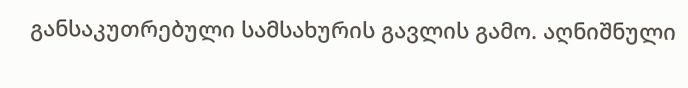განსაკუთრებული სამსახურის გავლის გამო. აღნიშნული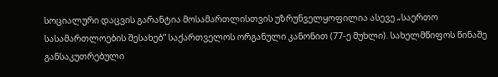სოციალური დაცვის გარანტია მოსამართლისთვის უზრუნველყოფილია ასევე „საერთო სასამართლოების შესახებ“ საქართველოს ორგანული კანონით (77-ე მუხლი). სახელმწიფოს წინაშე განსაკუთრებული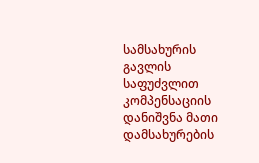სამსახურის გავლის საფუძვლით კომპენსაციის დანიშვნა მათი დამსახურების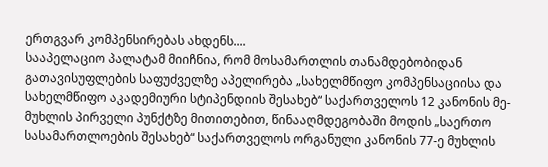ერთგვარ კომპენსირებას ახდენს....
სააპელაციო პალატამ მიიჩნია, რომ მოსამართლის თანამდებობიდან გათავისუფლების საფუძველზე აპელირება „სახელმწიფო კომპენსაციისა და სახელმწიფო აკადემიური სტიპენდიის შესახებ“ საქართველოს 12 კანონის მე-მუხლის პირველი პუნქტზე მითითებით, წინააღმდეგობაში მოდის „საერთო სასამართლოების შესახებ“ საქართველოს ორგანული კანონის 77-ე მუხლის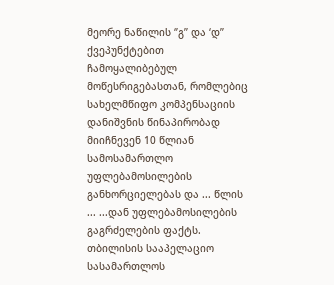მეორე ნაწილის ‘’გ’’ და ‘დ’’ ქვეპუნქტებით ჩამოყალიბებულ მოწესრიგებასთან, რომლებიც სახელმწიფო კომპენსაციის დანიშვნის წინაპირობად მიიჩნევენ 10 წლიან სამოსამართლო უფლებამოსილების განხორციელებას და ... წლის ... ...დან უფლებამოსილების გაგრძელების ფაქტს.
თბილისის სააპელაციო სასამართლოს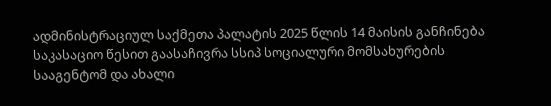ადმინისტრაციულ საქმეთა პალატის 2025 წლის 14 მაისის განჩინება საკასაციო წესით გაასაჩივრა სსიპ სოციალური მომსახურების სააგენტომ და ახალი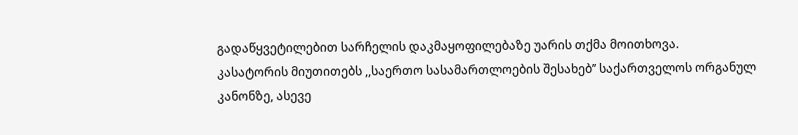გადაწყვეტილებით სარჩელის დაკმაყოფილებაზე უარის თქმა მოითხოვა.
კასატორის მიუთითებს ,,საერთო სასამართლოების შესახებ’’ საქართველოს ორგანულ კანონზე, ასევე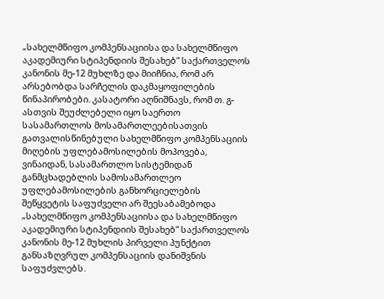„სახელმწიფო კომპენსაციისა და სახელმწიფო აკადემიური სტიპენდიის შესახებ“ საქართველოს კანონის მე-12 მუხლზე და მიიჩნია, რომ არ არსებობდა სარჩელის დაკმაყოფილების წინაპირობები. კასატორი აღნიშნავს, რომ თ. გ-ასთვის შეუძლებელი იყო საერთო სასამართლოს მოსამართლეებისათვის გათვალისწინებული სახელმწიფო კომპენსაციის მიღების უფლებამოსილების მოპოვება, ვინაიდან, სასამართლო სისტემიდან განმცხადებლის სამოსამართლეო უფლებამოსილების განხორციელების შეწყვეტის საფუძველი არ შეესაბამებოდა „სახელმწიფო კომპენსაციისა და სახელმწიფო აკადემიური სტიპენდიის შესახებ“ საქართველოს კანონის მე-12 მუხლის პირველი პუნქტით განსაზღვრულ კომპენსაციის დანიშვნის საფუძვლებს.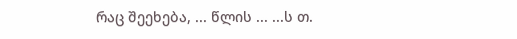რაც შეეხება, ... წლის ... ...ს თ.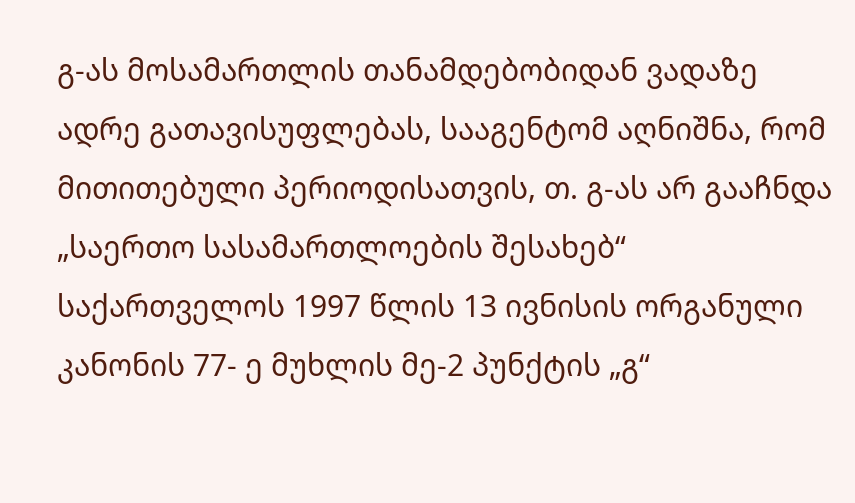გ-ას მოსამართლის თანამდებობიდან ვადაზე ადრე გათავისუფლებას, სააგენტომ აღნიშნა, რომ მითითებული პერიოდისათვის, თ. გ-ას არ გააჩნდა „საერთო სასამართლოების შესახებ“ საქართველოს 1997 წლის 13 ივნისის ორგანული კანონის 77- ე მუხლის მე-2 პუნქტის „გ“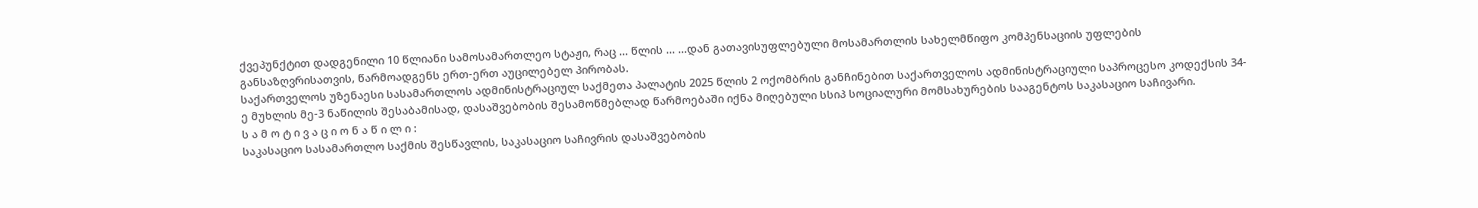ქვეპუნქტით დადგენილი 10 წლიანი სამოსამართლეო სტაჟი, რაც ... წლის ... ...დან გათავისუფლებული მოსამართლის სახელმწიფო კომპენსაციის უფლების განსაზღვრისათვის, წარმოადგენს ერთ-ერთ აუცილებელ პირობას.
საქართველოს უზენაესი სასამართლოს ადმინისტრაციულ საქმეთა პალატის 2025 წლის 2 ოქომბრის განჩინებით საქართველოს ადმინისტრაციული საპროცესო კოდექსის 34-ე მუხლის მე-3 ნაწილის შესაბამისად, დასაშვებობის შესამოწმებლად წარმოებაში იქნა მიღებული სსიპ სოციალური მომსახურების სააგენტოს საკასაციო საჩივარი.
ს ა მ ო ტ ი ვ ა ც ი ო ნ ა წ ი ლ ი :
საკასაციო სასამართლო საქმის შესწავლის, საკასაციო საჩივრის დასაშვებობის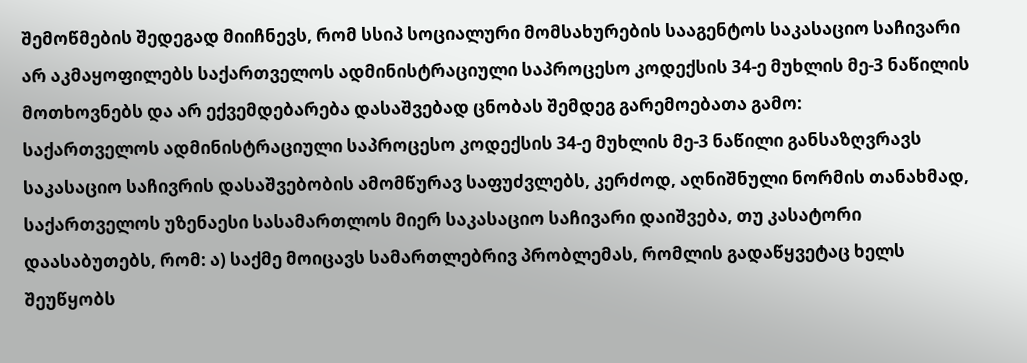შემოწმების შედეგად მიიჩნევს, რომ სსიპ სოციალური მომსახურების სააგენტოს საკასაციო საჩივარი არ აკმაყოფილებს საქართველოს ადმინისტრაციული საპროცესო კოდექსის 34-ე მუხლის მე-3 ნაწილის მოთხოვნებს და არ ექვემდებარება დასაშვებად ცნობას შემდეგ გარემოებათა გამო:
საქართველოს ადმინისტრაციული საპროცესო კოდექსის 34-ე მუხლის მე-3 ნაწილი განსაზღვრავს საკასაციო საჩივრის დასაშვებობის ამომწურავ საფუძვლებს, კერძოდ, აღნიშნული ნორმის თანახმად, საქართველოს უზენაესი სასამართლოს მიერ საკასაციო საჩივარი დაიშვება, თუ კასატორი დაასაბუთებს, რომ: ა) საქმე მოიცავს სამართლებრივ პრობლემას, რომლის გადაწყვეტაც ხელს შეუწყობს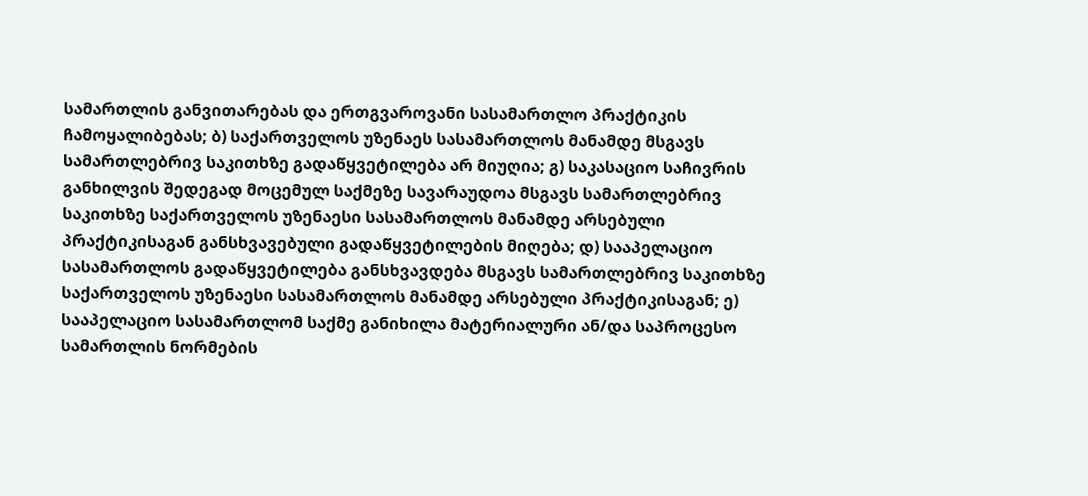სამართლის განვითარებას და ერთგვაროვანი სასამართლო პრაქტიკის ჩამოყალიბებას; ბ) საქართველოს უზენაეს სასამართლოს მანამდე მსგავს სამართლებრივ საკითხზე გადაწყვეტილება არ მიუღია; გ) საკასაციო საჩივრის განხილვის შედეგად მოცემულ საქმეზე სავარაუდოა მსგავს სამართლებრივ საკითხზე საქართველოს უზენაესი სასამართლოს მანამდე არსებული პრაქტიკისაგან განსხვავებული გადაწყვეტილების მიღება; დ) სააპელაციო სასამართლოს გადაწყვეტილება განსხვავდება მსგავს სამართლებრივ საკითხზე საქართველოს უზენაესი სასამართლოს მანამდე არსებული პრაქტიკისაგან; ე) სააპელაციო სასამართლომ საქმე განიხილა მატერიალური ან/და საპროცესო სამართლის ნორმების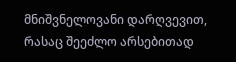მნიშვნელოვანი დარღვევით, რასაც შეეძლო არსებითად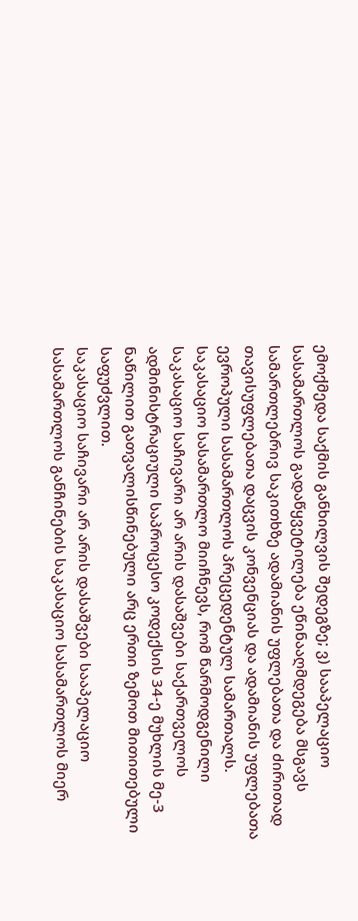ემოქმედა საქმის განხილვის შედეგზე; ვ) სააპელაციო სასამართლოს გადაწყვეტილება ეწინააღმდეგება მსგავს სამართლებრივ საკითხზე ადამიანის უფლებათა და ძირითად თავისუფლებათა დაცვის კონვენციას და ადამიანის უფლებათა ევროპული სასამართლოს პრეცედენტულ სამართალს.
საკასაციო სასამართლო მიიჩნევს, რომ წარმოდგენილი საკასაციო საჩივარი არ არის დასაშვები საქართველოს ადმინისტრაციული საპროცესო კოდექსის 34-ე მუხლის მე-3 ნაწილით გათვალისწინებული არც ერთი ზემოთ მითითებული საფუძვლით.
საკასაციო საჩივარი არ არის დასაშვები სააპელაციო სასამართლოს განჩინების საკასაციო სასამართლოს მიერ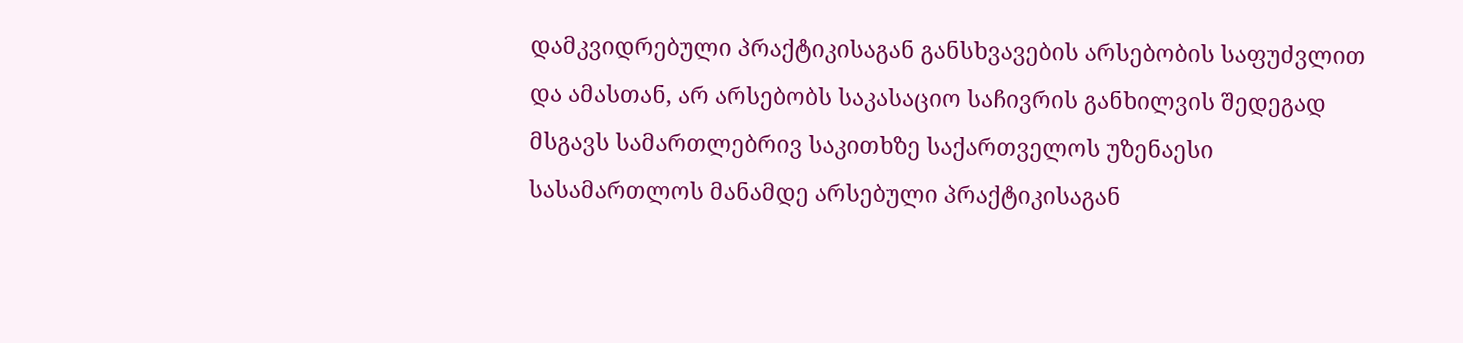დამკვიდრებული პრაქტიკისაგან განსხვავების არსებობის საფუძვლით და ამასთან, არ არსებობს საკასაციო საჩივრის განხილვის შედეგად მსგავს სამართლებრივ საკითხზე საქართველოს უზენაესი სასამართლოს მანამდე არსებული პრაქტიკისაგან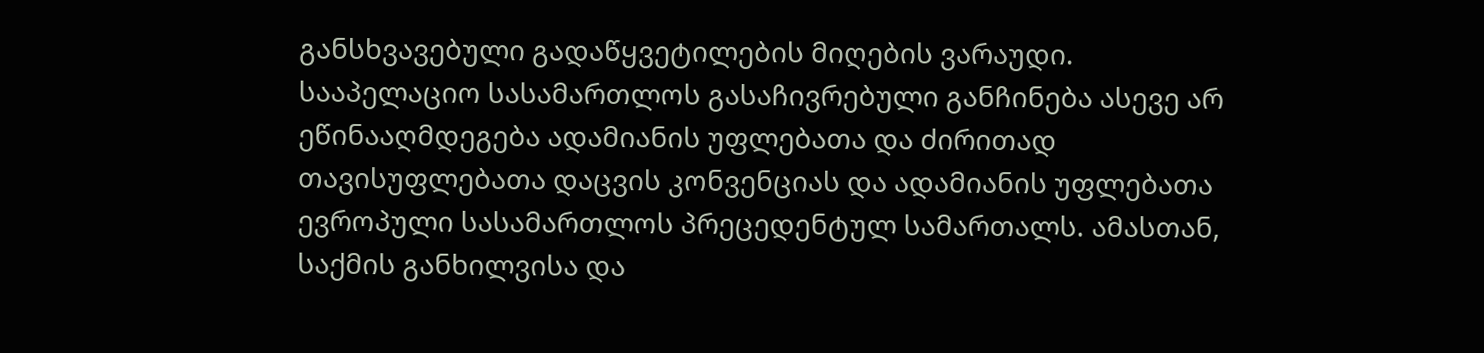განსხვავებული გადაწყვეტილების მიღების ვარაუდი. სააპელაციო სასამართლოს გასაჩივრებული განჩინება ასევე არ ეწინააღმდეგება ადამიანის უფლებათა და ძირითად თავისუფლებათა დაცვის კონვენციას და ადამიანის უფლებათა ევროპული სასამართლოს პრეცედენტულ სამართალს. ამასთან, საქმის განხილვისა და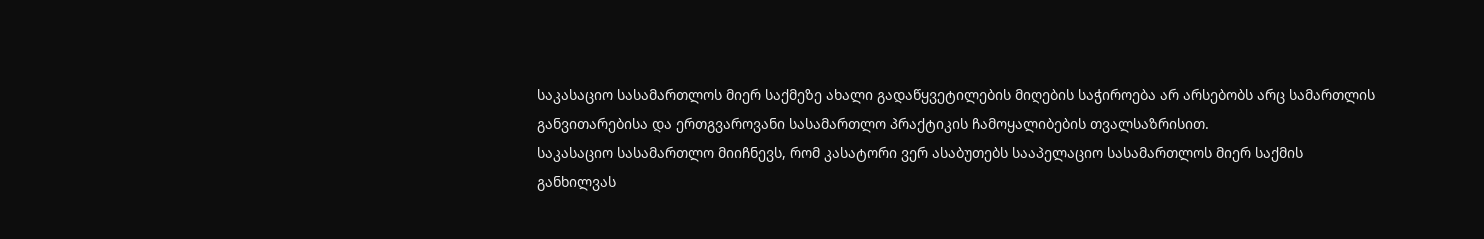საკასაციო სასამართლოს მიერ საქმეზე ახალი გადაწყვეტილების მიღების საჭიროება არ არსებობს არც სამართლის განვითარებისა და ერთგვაროვანი სასამართლო პრაქტიკის ჩამოყალიბების თვალსაზრისით.
საკასაციო სასამართლო მიიჩნევს, რომ კასატორი ვერ ასაბუთებს სააპელაციო სასამართლოს მიერ საქმის განხილვას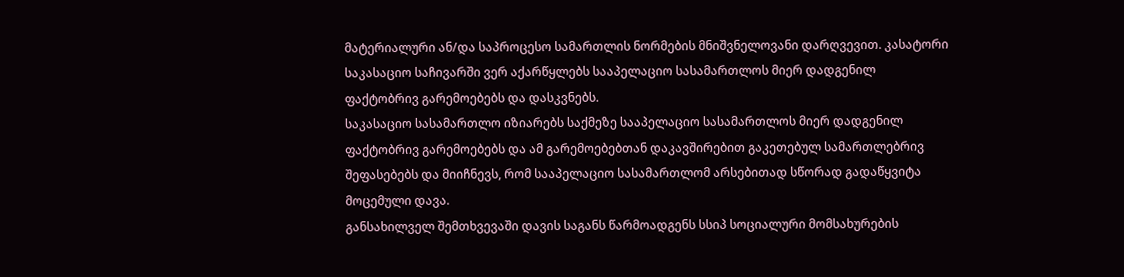მატერიალური ან/და საპროცესო სამართლის ნორმების მნიშვნელოვანი დარღვევით. კასატორი საკასაციო საჩივარში ვერ აქარწყლებს სააპელაციო სასამართლოს მიერ დადგენილ ფაქტობრივ გარემოებებს და დასკვნებს.
საკასაციო სასამართლო იზიარებს საქმეზე სააპელაციო სასამართლოს მიერ დადგენილ ფაქტობრივ გარემოებებს და ამ გარემოებებთან დაკავშირებით გაკეთებულ სამართლებრივ შეფასებებს და მიიჩნევს, რომ სააპელაციო სასამართლომ არსებითად სწორად გადაწყვიტა მოცემული დავა.
განსახილველ შემთხვევაში დავის საგანს წარმოადგენს სსიპ სოციალური მომსახურების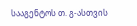სააგენტოს თ. გ-ასთვის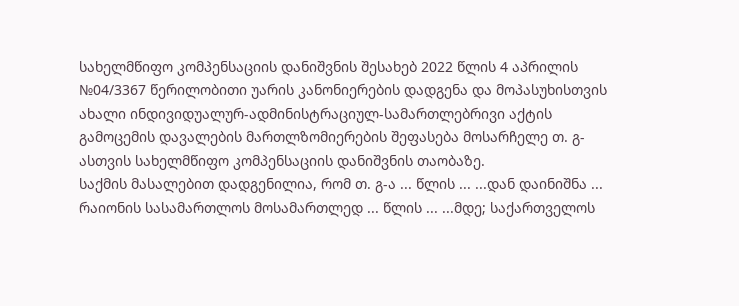სახელმწიფო კომპენსაციის დანიშვნის შესახებ 2022 წლის 4 აპრილის №04/3367 წერილობითი უარის კანონიერების დადგენა და მოპასუხისთვის ახალი ინდივიდუალურ-ადმინისტრაციულ-სამართლებრივი აქტის გამოცემის დავალების მართლზომიერების შეფასება მოსარჩელე თ. გ-ასთვის სახელმწიფო კომპენსაციის დანიშვნის თაობაზე.
საქმის მასალებით დადგენილია, რომ თ. გ-ა ... წლის ... ...დან დაინიშნა ... რაიონის სასამართლოს მოსამართლედ ... წლის ... ...მდე; საქართველოს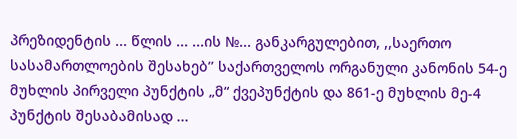პრეზიდენტის ... წლის ... ...ის №... განკარგულებით, ,,საერთო სასამართლოების შესახებ’’ საქართველოს ორგანული კანონის 54-ე მუხლის პირველი პუნქტის „მ“ ქვეპუნქტის და 861-ე მუხლის მე-4 პუნქტის შესაბამისად ...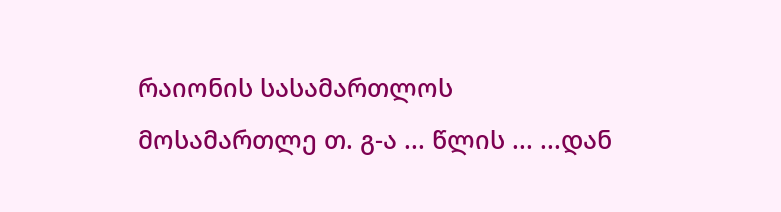რაიონის სასამართლოს მოსამართლე თ. გ-ა ... წლის ... ...დან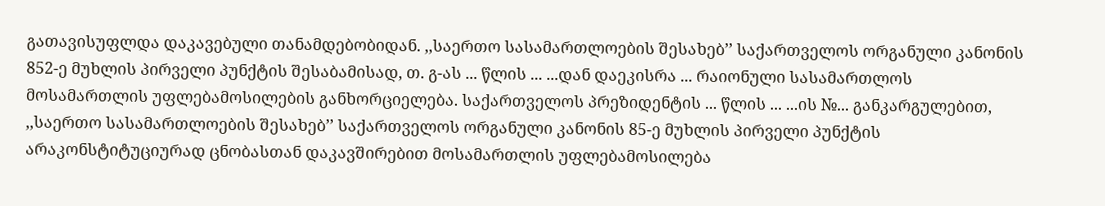გათავისუფლდა დაკავებული თანამდებობიდან. ,,საერთო სასამართლოების შესახებ’’ საქართველოს ორგანული კანონის 852-ე მუხლის პირველი პუნქტის შესაბამისად, თ. გ-ას ... წლის ... ...დან დაეკისრა ... რაიონული სასამართლოს მოსამართლის უფლებამოსილების განხორციელება. საქართველოს პრეზიდენტის ... წლის ... ...ის №... განკარგულებით, ,,საერთო სასამართლოების შესახებ’’ საქართველოს ორგანული კანონის 85-ე მუხლის პირველი პუნქტის არაკონსტიტუციურად ცნობასთან დაკავშირებით მოსამართლის უფლებამოსილება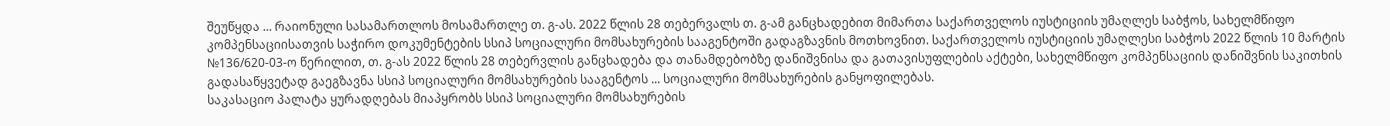შეუწყდა ... რაიონული სასამართლოს მოსამართლე თ. გ-ას. 2022 წლის 28 თებერვალს თ. გ-ამ განცხადებით მიმართა საქართველოს იუსტიციის უმაღლეს საბჭოს, სახელმწიფო კომპენსაციისათვის საჭირო დოკუმენტების სსიპ სოციალური მომსახურების სააგენტოში გადაგზავნის მოთხოვნით. საქართველოს იუსტიციის უმაღლესი საბჭოს 2022 წლის 10 მარტის №136/620-03-ო წერილით, თ. გ-ას 2022 წლის 28 თებერვლის განცხადება და თანამდებობზე დანიშვნისა და გათავისუფლების აქტები, სახელმწიფო კომპენსაციის დანიშვნის საკითხის გადასაწყვეტად გაეგზავნა სსიპ სოციალური მომსახურების სააგენტოს ... სოციალური მომსახურების განყოფილებას.
საკასაციო პალატა ყურადღებას მიაპყრობს სსიპ სოციალური მომსახურების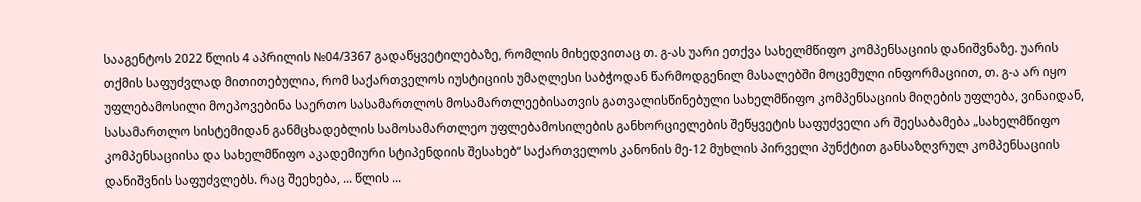სააგენტოს 2022 წლის 4 აპრილის №04/3367 გადაწყვეტილებაზე, რომლის მიხედვითაც თ. გ-ას უარი ეთქვა სახელმწიფო კომპენსაციის დანიშვნაზე. უარის თქმის საფუძვლად მითითებულია, რომ საქართველოს იუსტიციის უმაღლესი საბჭოდან წარმოდგენილ მასალებში მოცემული ინფორმაციით, თ. გ-ა არ იყო უფლებამოსილი მოეპოვებინა საერთო სასამართლოს მოსამართლეებისათვის გათვალისწინებული სახელმწიფო კომპენსაციის მიღების უფლება, ვინაიდან, სასამართლო სისტემიდან განმცხადებლის სამოსამართლეო უფლებამოსილების განხორციელების შეწყვეტის საფუძველი არ შეესაბამება „სახელმწიფო კომპენსაციისა და სახელმწიფო აკადემიური სტიპენდიის შესახებ“ საქართველოს კანონის მე-12 მუხლის პირველი პუნქტით განსაზღვრულ კომპენსაციის დანიშვნის საფუძვლებს. რაც შეეხება, ... წლის ...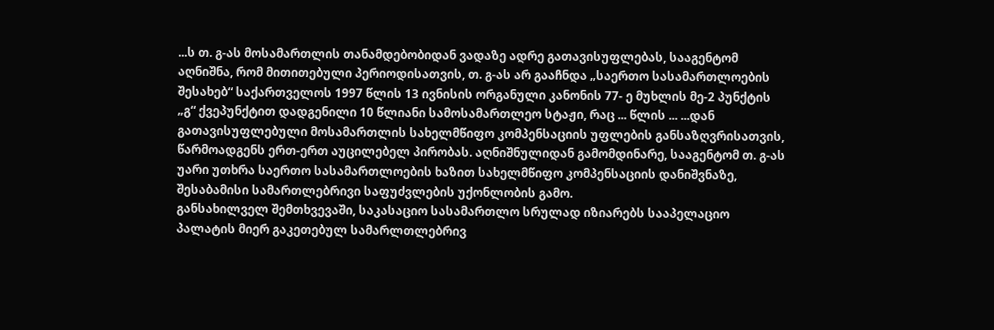...ს თ. გ-ას მოსამართლის თანამდებობიდან ვადაზე ადრე გათავისუფლებას, სააგენტომ აღნიშნა, რომ მითითებული პერიოდისათვის, თ. გ-ას არ გააჩნდა „საერთო სასამართლოების შესახებ“ საქართველოს 1997 წლის 13 ივნისის ორგანული კანონის 77- ე მუხლის მე-2 პუნქტის „გ“ ქვეპუნქტით დადგენილი 10 წლიანი სამოსამართლეო სტაჟი, რაც ... წლის ... ...დან გათავისუფლებული მოსამართლის სახელმწიფო კომპენსაციის უფლების განსაზღვრისათვის, წარმოადგენს ერთ-ერთ აუცილებელ პირობას. აღნიშნულიდან გამომდინარე, სააგენტომ თ. გ-ას უარი უთხრა საერთო სასამართლოების ხაზით სახელმწიფო კომპენსაციის დანიშვნაზე, შესაბამისი სამართლებრივი საფუძვლების უქონლობის გამო.
განსახილველ შემთხვევაში, საკასაციო სასამართლო სრულად იზიარებს სააპელაციო პალატის მიერ გაკეთებულ სამარლთლებრივ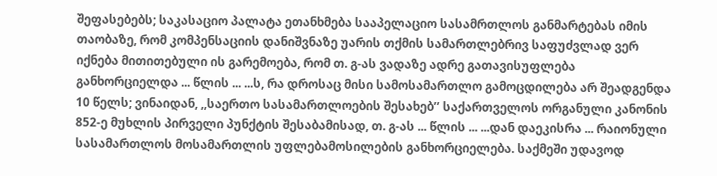შეფასებებს; საკასაციო პალატა ეთანხმება სააპელაციო სასამრთლოს განმარტებას იმის თაობაზე, რომ კომპენსაციის დანიშვნაზე უარის თქმის სამართლებრივ საფუძვლად ვერ იქნება მითითებული ის გარემოება, რომ თ. გ-ას ვადაზე ადრე გათავისუფლება განხორციელდა ... წლის ... ...ს, რა დროსაც მისი სამოსამართლო გამოცდილება არ შეადგენდა 10 წელს; ვინაიდან, ,,საერთო სასამართლოების შესახებ’’ საქართველოს ორგანული კანონის 852-ე მუხლის პირველი პუნქტის შესაბამისად, თ. გ-ას ... წლის ... ...დან დაეკისრა ... რაიონული სასამართლოს მოსამართლის უფლებამოსილების განხორციელება. საქმეში უდავოდ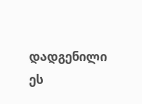დადგენილი ეს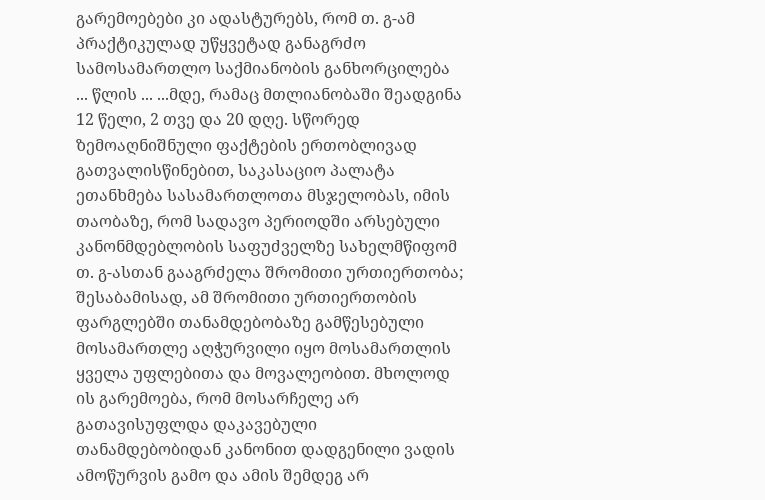გარემოებები კი ადასტურებს, რომ თ. გ-ამ პრაქტიკულად უწყვეტად განაგრძო სამოსამართლო საქმიანობის განხორცილება ... წლის ... ...მდე, რამაც მთლიანობაში შეადგინა 12 წელი, 2 თვე და 20 დღე. სწორედ ზემოაღნიშნული ფაქტების ერთობლივად გათვალისწინებით, საკასაციო პალატა ეთანხმება სასამართლოთა მსჯელობას, იმის თაობაზე, რომ სადავო პერიოდში არსებული კანონმდებლობის საფუძველზე სახელმწიფომ თ. გ-ასთან გააგრძელა შრომითი ურთიერთობა; შესაბამისად, ამ შრომითი ურთიერთობის ფარგლებში თანამდებობაზე გამწესებული მოსამართლე აღჭურვილი იყო მოსამართლის ყველა უფლებითა და მოვალეობით. მხოლოდ ის გარემოება, რომ მოსარჩელე არ გათავისუფლდა დაკავებული თანამდებობიდან კანონით დადგენილი ვადის ამოწურვის გამო და ამის შემდეგ არ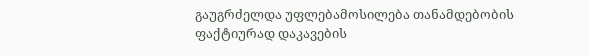გაუგრძელდა უფლებამოსილება თანამდებობის ფაქტიურად დაკავების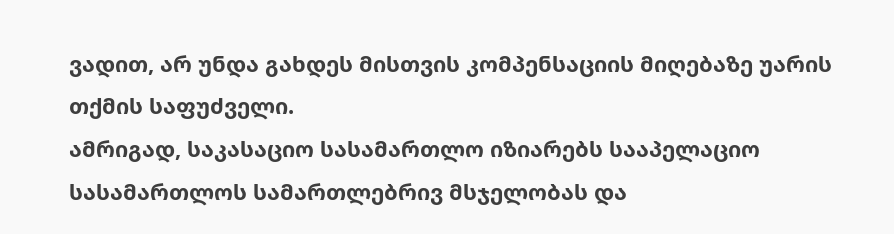ვადით, არ უნდა გახდეს მისთვის კომპენსაციის მიღებაზე უარის თქმის საფუძველი.
ამრიგად, საკასაციო სასამართლო იზიარებს სააპელაციო სასამართლოს სამართლებრივ მსჯელობას და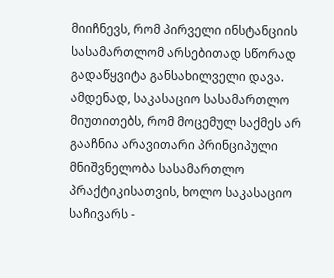მიიჩნევს, რომ პირველი ინსტანციის სასამართლომ არსებითად სწორად გადაწყვიტა განსახილველი დავა.
ამდენად, საკასაციო სასამართლო მიუთითებს, რომ მოცემულ საქმეს არ გააჩნია არავითარი პრინციპული მნიშვნელობა სასამართლო პრაქტიკისათვის, ხოლო საკასაციო საჩივარს -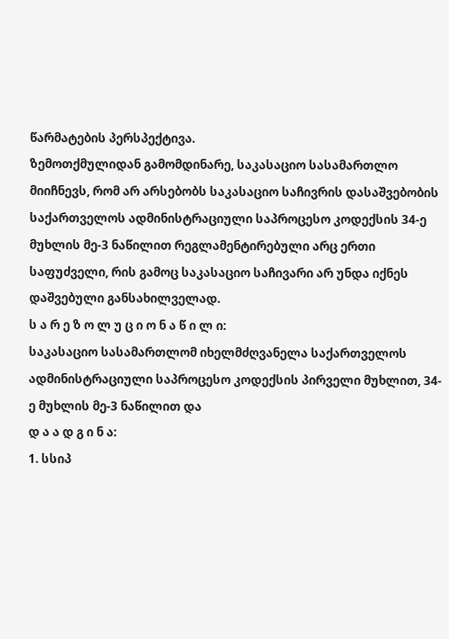წარმატების პერსპექტივა.
ზემოთქმულიდან გამომდინარე, საკასაციო სასამართლო მიიჩნევს, რომ არ არსებობს საკასაციო საჩივრის დასაშვებობის საქართველოს ადმინისტრაციული საპროცესო კოდექსის 34-ე მუხლის მე-3 ნაწილით რეგლამენტირებული არც ერთი საფუძველი, რის გამოც საკასაციო საჩივარი არ უნდა იქნეს დაშვებული განსახილველად.
ს ა რ ე ზ ო ლ უ ც ი ო ნ ა წ ი ლ ი:
საკასაციო სასამართლომ იხელმძღვანელა საქართველოს ადმინისტრაციული საპროცესო კოდექსის პირველი მუხლით, 34-ე მუხლის მე-3 ნაწილით და
დ ა ა დ გ ი ნ ა:
1. სსიპ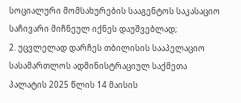სოციალური მომსახურების სააგენტოს საკასაციო საჩივარი მიჩნეულ იქნეს დაუშვებლად;
2. უცვლელად დარჩეს თბილისის სააპელაციო სასამართლოს ადმინისტრაციულ საქმეთა პალატის 2025 წლის 14 მაისის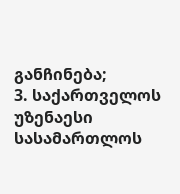განჩინება;
3. საქართველოს უზენაესი სასამართლოს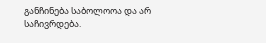განჩინება საბოლოოა და არ საჩივრდება.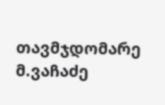თავმჯდომარე მ.ვაჩაძე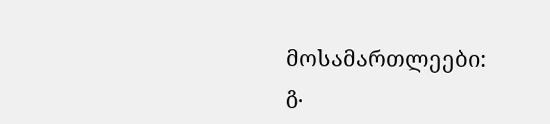მოსამართლეები: გ.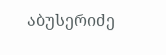აბუსერიძე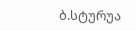ბ.სტურუა